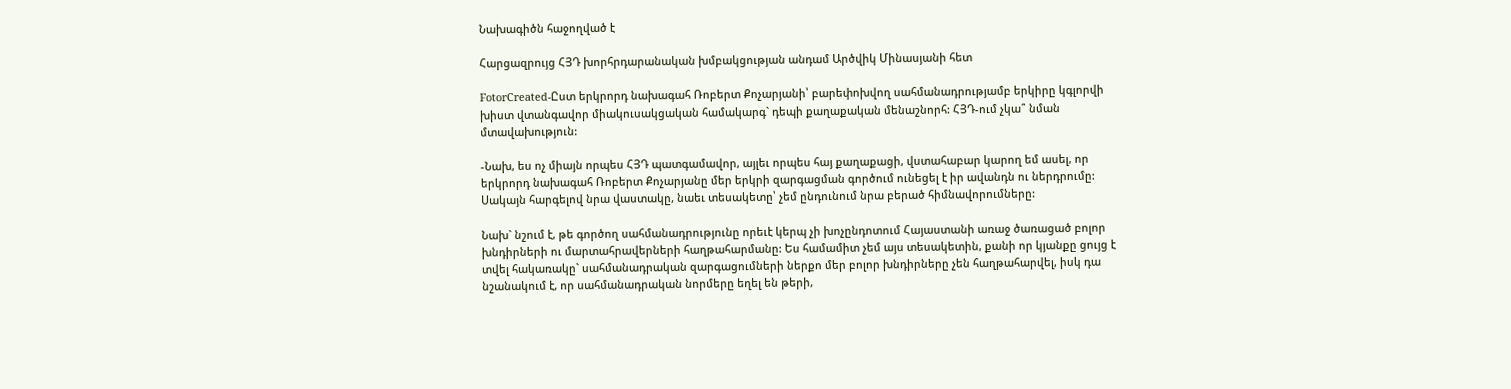Նախագիծն հաջողված է

Հարցազրույց ՀՅԴ խորհրդարանական խմբակցության անդամ Արծվիկ Մինասյանի հետ

FotorCreated-Ըստ երկրորդ նախագահ Ռոբերտ Քոչարյանի՝ բարեփոխվող սահմանադրությամբ երկիրը կգլորվի խիստ վտանգավոր միակուսակցական համակարգ` դեպի քաղաքական մենաշնորհ: ՀՅԴ-ում չկա՞ նման մտավախություն:

-Նախ, ես ոչ միայն որպես ՀՅԴ պատգամավոր, այլեւ որպես հայ քաղաքացի, վստահաբար կարող եմ ասել, որ երկրորդ նախագահ Ռոբերտ Քոչարյանը մեր երկրի զարգացման գործում ունեցել է իր ավանդն ու ներդրումը: Սակայն հարգելով նրա վաստակը, նաեւ տեսակետը՝ չեմ ընդունում նրա բերած հիմնավորումները:

Նախ` նշում է, թե գործող սահմանադրությունը որեւէ կերպ չի խոչընդոտում Հայաստանի առաջ ծառացած բոլոր խնդիրների ու մարտահրավերների հաղթահարմանը: Ես համամիտ չեմ այս տեսակետին, քանի որ կյանքը ցույց է տվել հակառակը` սահմանադրական զարգացումների ներքո մեր բոլոր խնդիրները չեն հաղթահարվել, իսկ դա նշանակում է, որ սահմանադրական նորմերը եղել են թերի,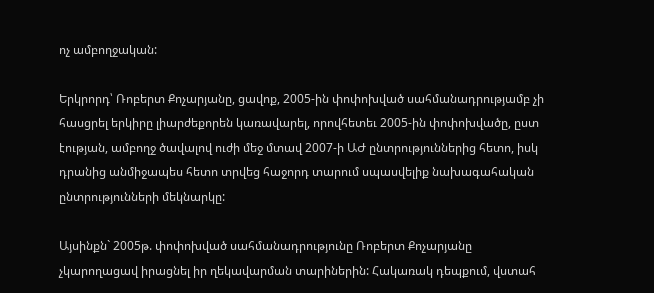ոչ ամբողջական:

Երկրորդ՝ Ռոբերտ Քոչարյանը, ցավոք, 2005-ին փոփոխված սահմանադրությամբ չի հասցրել երկիրը լիարժեքորեն կառավարել, որովհետեւ 2005-ին փոփոխվածը, ըստ էության, ամբողջ ծավալով ուժի մեջ մտավ 2007-ի ԱԺ ընտրություններից հետո, իսկ դրանից անմիջապես հետո տրվեց հաջորդ տարում սպասվելիք նախագահական ընտրությունների մեկնարկը:

Այսինքն` 2005թ. փոփոխված սահմանադրությունը Ռոբերտ Քոչարյանը չկարողացավ իրացնել իր ղեկավարման տարիներին: Հակառակ դեպքում, վստահ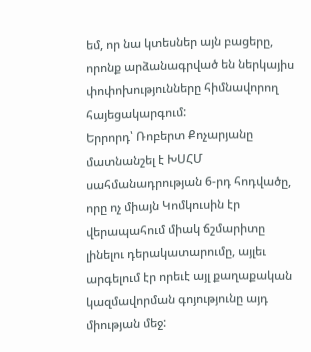եմ, որ նա կտեսներ այն բացերը, որոնք արձանագրված են ներկայիս փոփոխությունները հիմնավորող հայեցակարգում:
Երրորդ՝ Ռոբերտ Քոչարյանը մատնանշել է ԽՍՀՄ սահմանադրության 6-րդ հոդվածը, որը ոչ միայն Կոմկուսին էր վերապահում միակ ճշմարիտը լինելու դերակատարումը, այլեւ արգելում էր որեւէ այլ քաղաքական կազմավորման գոյությունը այդ միության մեջ: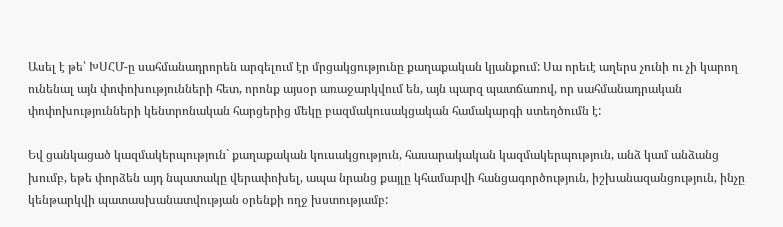Ասել է թե՝ ԽՍՀՄ-ը սահմանադրորեն արգելում էր մրցակցությունը քաղաքական կյանքում: Սա որեւէ աղերս չունի ու չի կարող ունենալ այն փոփոխությունների հետ, որոնք այսօր առաջարկվում են, այն պարզ պատճառով, որ սահմանադրական փոփոխությունների կենտրոնական հարցերից մեկը բազմակուսակցական համակարգի ստեղծումն է:

Եվ ցանկացած կազմակերպություն` քաղաքական կուսակցություն, հասարակական կազմակերպություն, անձ կամ անձանց խումբ, եթե փորձեն այդ նպատակը վերափոխել, ապա նրանց քայլը կհամարվի հանցագործություն, իշխանազանցություն, ինչը կենթարկվի պատասխանատվության օրենքի ողջ խստությամբ: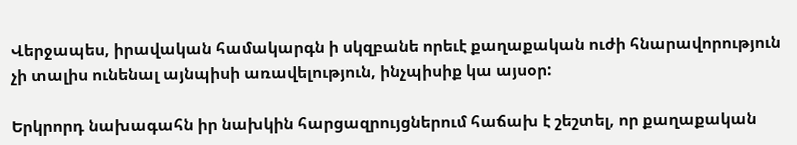Վերջապես, իրավական համակարգն ի սկզբանե որեւէ քաղաքական ուժի հնարավորություն չի տալիս ունենալ այնպիսի առավելություն, ինչպիսիք կա այսօր:

Երկրորդ նախագահն իր նախկին հարցազրույցներում հաճախ է շեշտել, որ քաղաքական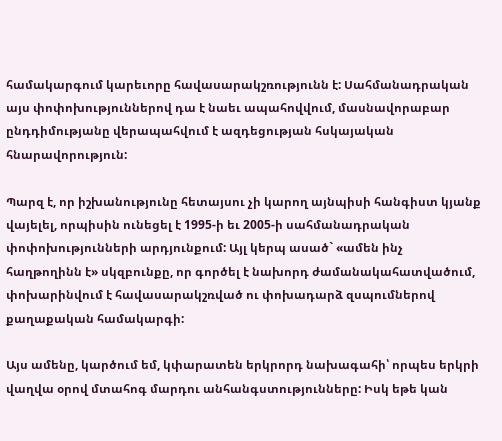համակարգում կարեւորը հավասարակշռությունն է: Սահմանադրական այս փոփոխություններով դա է նաեւ ապահովվում, մասնավորաբար ընդդիմությանը վերապահվում է ազդեցության հսկայական հնարավորություն:

Պարզ է, որ իշխանությունը հետայսու չի կարող այնպիսի հանգիստ կյանք վայելել, որպիսին ունեցել է 1995-ի եւ 2005-ի սահմանադրական փոփոխությունների արդյունքում: Այլ կերպ ասած` «ամեն ինչ հաղթողինն է» սկզբունքը, որ գործել է նախորդ ժամանակահատվածում, փոխարինվում է հավասարակշռված ու փոխադարձ զսպումներով քաղաքական համակարգի:

Այս ամենը, կարծում եմ, կփարատեն երկրորդ նախագահի՝ որպես երկրի վաղվա օրով մտահոգ մարդու անհանգստությունները: Իսկ եթե կան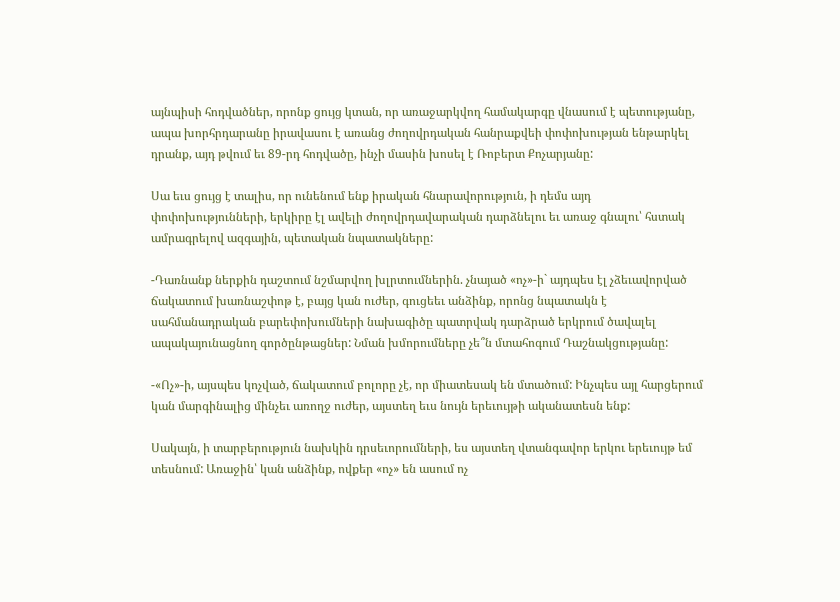այնպիսի հոդվածներ, որոնք ցույց կտան, որ առաջարկվող համակարգը վնասում է պետությանը, ապա խորհրդարանը իրավասու է առանց ժողովրդական հանրաքվեի փոփոխության ենթարկել դրանք, այդ թվում եւ 89-րդ հոդվածը, ինչի մասին խոսել է Ռոբերտ Քոչարյանը:

Սա եւս ցույց է տալիս, որ ունենում ենք իրական հնարավորություն, ի դեմս այդ փոփոխությունների, երկիրը էլ ավելի ժողովրդավարական դարձնելու եւ առաջ գնալու՝ հստակ ամրագրելով ազգային, պետական նպատակները:

-Դառնանք ներքին դաշտում նշմարվող խլրտումներին. չնայած «ոչ»-ի` այդպես էլ չձեւավորված ճակատում խառնաշփոթ է, բայց կան ուժեր, գուցեեւ անձինք, որոնց նպատակն է սահմանադրական բարեփոխումների նախագիծը պատրվակ դարձրած երկրում ծավալել ապակայունացնող գործընթացներ: Նման խմորումները չե՞ն մտահոգում Դաշնակցությանը:

-«Ոչ»-ի, այսպես կոչված, ճակատում բոլորը չէ, որ միատեսակ են մտածում: Ինչպես այլ հարցերում կան մարգինալից մինչեւ առողջ ուժեր, այստեղ եւս նույն երեւույթի ականատեսն ենք:

Սակայն, ի տարբերություն նախկին դրսեւորումների, ես այստեղ վտանգավոր երկու երեւույթ եմ տեսնում: Առաջին՝ կան անձինք, ովքեր «ոչ» են ասում ոչ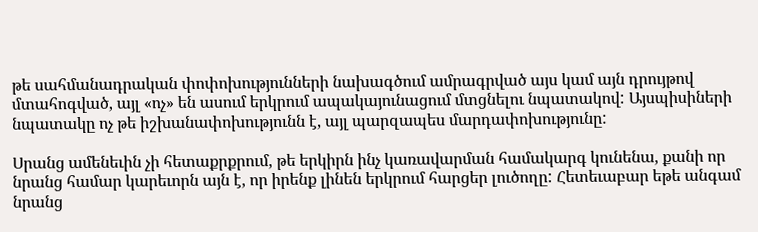թե սահմանադրական փոփոխությունների նախագծում ամրագրված այս կամ այն դրույթով մտահոգված, այլ «ոչ» են ասում երկրում ապակայունացում մտցնելու նպատակով: Այսպիսիների նպատակը ոչ թե իշխանափոխությունն է, այլ պարզապես մարդափոխությունը:

Սրանց ամենեւին չի հետաքրքրում, թե երկիրն ինչ կառավարման համակարգ կունենա, քանի որ նրանց համար կարեւորն այն է, որ իրենք լինեն երկրում հարցեր լուծողը: Հետեւաբար եթե անգամ նրանց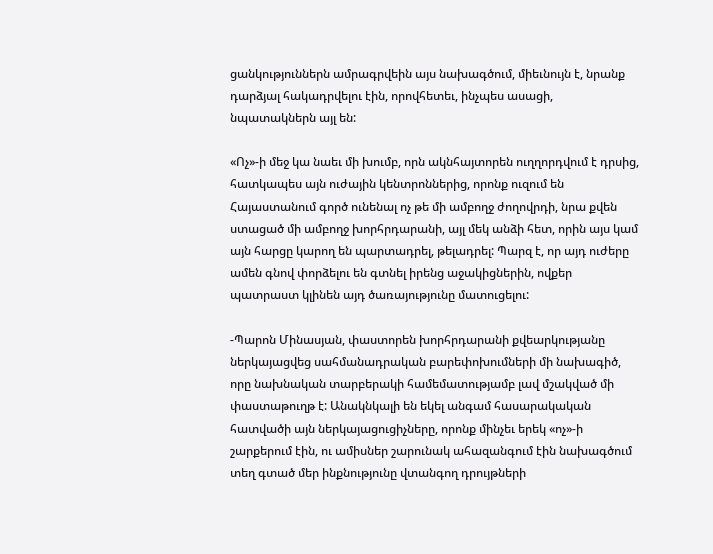ցանկություններն ամրագրվեին այս նախագծում, միեւնույն է, նրանք դարձյալ հակադրվելու էին, որովհետեւ, ինչպես ասացի, նպատակներն այլ են:

«Ոչ»-ի մեջ կա նաեւ մի խումբ, որն ակնհայտորեն ուղղորդվում է դրսից, հատկապես այն ուժային կենտրոններից, որոնք ուզում են Հայաստանում գործ ունենալ ոչ թե մի ամբողջ ժողովրդի, նրա քվեն ստացած մի ամբողջ խորհրդարանի, այլ մեկ անձի հետ, որին այս կամ այն հարցը կարող են պարտադրել, թելադրել: Պարզ է, որ այդ ուժերը ամեն գնով փորձելու են գտնել իրենց աջակիցներին, ովքեր պատրաստ կլինեն այդ ծառայությունը մատուցելու:

-Պարոն Մինասյան, փաստորեն խորհրդարանի քվեարկությանը ներկայացվեց սահմանադրական բարեփոխումների մի նախագիծ, որը նախնական տարբերակի համեմատությամբ լավ մշակված մի փաստաթուղթ է: Անակնկալի են եկել անգամ հասարակական հատվածի այն ներկայացուցիչները, որոնք մինչեւ երեկ «ոչ»-ի շարքերում էին, ու ամիսներ շարունակ ահազանգում էին նախագծում տեղ գտած մեր ինքնությունը վտանգող դրույթների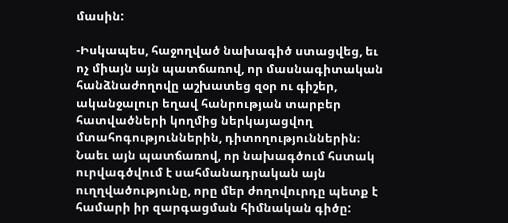մասին:

-Իսկապես, հաջողված նախագիծ ստացվեց, եւ ոչ միայն այն պատճառով, որ մասնագիտական հանձնաժողովը աշխատեց զօր ու գիշեր, ականջալուր եղավ հանրության տարբեր հատվածների կողմից ներկայացվող մտահոգություններին, դիտողություններին։ Նաեւ այն պատճառով, որ նախագծում հստակ ուրվագծվում է սահմանադրական այն ուղղվածությունը, որը մեր ժողովուրդը պետք է համարի իր զարգացման հիմնական գիծը: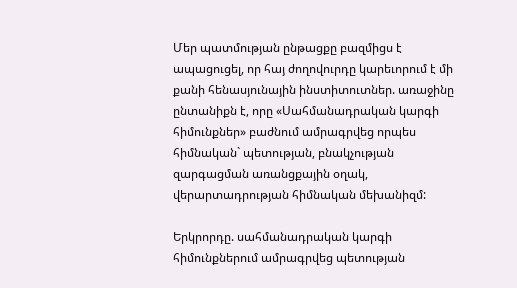Մեր պատմության ընթացքը բազմիցս է ապացուցել, որ հայ ժողովուրդը կարեւորում է մի քանի հենասյունային ինստիտուտներ. առաջինը ընտանիքն է, որը «Սահմանադրական կարգի հիմունքներ» բաժնում ամրագրվեց որպես հիմնական` պետության, բնակչության զարգացման առանցքային օղակ, վերարտադրության հիմնական մեխանիզմ:

Երկրորդը. սահմանադրական կարգի հիմունքներում ամրագրվեց պետության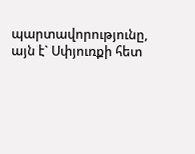պարտավորությունը, այն է` Սփյուռքի հետ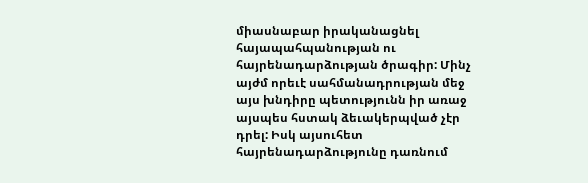միասնաբար իրականացնել հայապահպանության ու հայրենադարձության ծրագիր: Մինչ այժմ որեւէ սահմանադրության մեջ այս խնդիրը պետությունն իր առաջ այսպես հստակ ձեւակերպված չէր դրել: Իսկ այսուհետ հայրենադարձությունը դառնում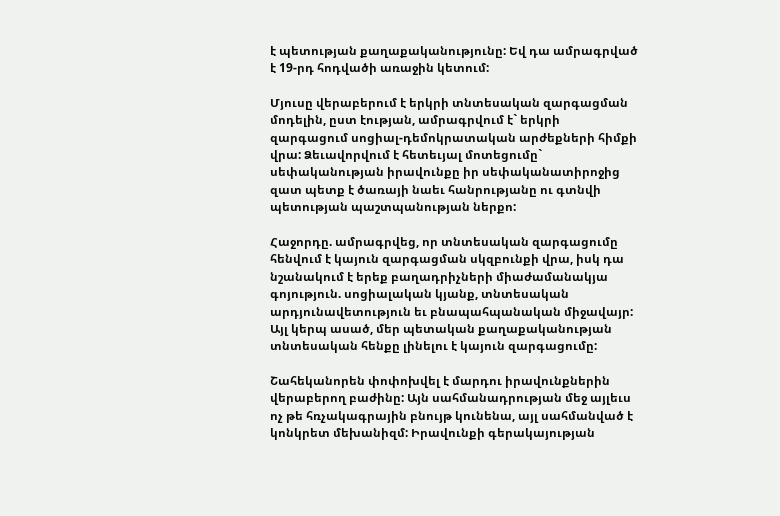է պետության քաղաքականությունը: Եվ դա ամրագրված է 19-րդ հոդվածի առաջին կետում:

Մյուսը վերաբերում է երկրի տնտեսական զարգացման մոդելին, ըստ էության, ամրագրվում է` երկրի զարգացում սոցիալ-դեմոկրատական արժեքների հիմքի վրա: Ձեւավորվում է հետեւյալ մոտեցումը` սեփականության իրավունքը իր սեփականատիրոջից զատ պետք է ծառայի նաեւ հանրությանը ու գտնվի պետության պաշտպանության ներքո:

Հաջորդը. ամրագրվեց, որ տնտեսական զարգացումը հենվում է կայուն զարգացման սկզբունքի վրա, իսկ դա նշանակում է երեք բաղադրիչների միաժամանակյա գոյություն. սոցիալական կյանք, տնտեսական արդյունավետություն եւ բնապահպանական միջավայր: Այլ կերպ ասած, մեր պետական քաղաքականության տնտեսական հենքը լինելու է կայուն զարգացումը:

Շահեկանորեն փոփոխվել է մարդու իրավունքներին վերաբերող բաժինը: Այն սահմանադրության մեջ այլեւս ոչ թե հռչակագրային բնույթ կունենա, այլ սահմանված է կոնկրետ մեխանիզմ: Իրավունքի գերակայության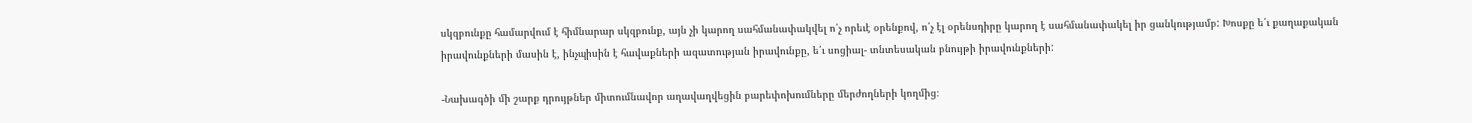սկզբունքը համարվում է հիմնարար սկզբունք, այն չի կարող սահմանափակվել ո՛չ որեւէ օրենքով, ո՛չ էլ օրենսդիրը կարող է սահմանափակել իր ցանկությամբ: Խոսքը ե՛ւ քաղաքական իրավունքների մասին է, ինչպիսին է հավաքների ազատության իրավունքը, ե՛ւ սոցիալ- տնտեսական բնույթի իրավունքների:

-Նախագծի մի շարք դրույթներ միտումնավոր աղավաղվեցին բարեփոխումները մերժողների կողմից։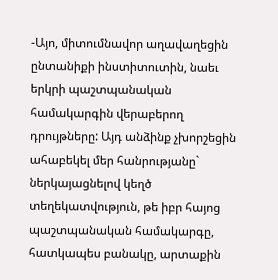-Այո, միտումնավոր աղավաղեցին ընտանիքի ինստիտուտին, նաեւ երկրի պաշտպանական համակարգին վերաբերող դրույթները: Այդ անձինք չխորշեցին ահաբեկել մեր հանրությանը` ներկայացնելով կեղծ տեղեկատվություն, թե իբր հայոց պաշտպանական համակարգը, հատկապես բանակը, արտաքին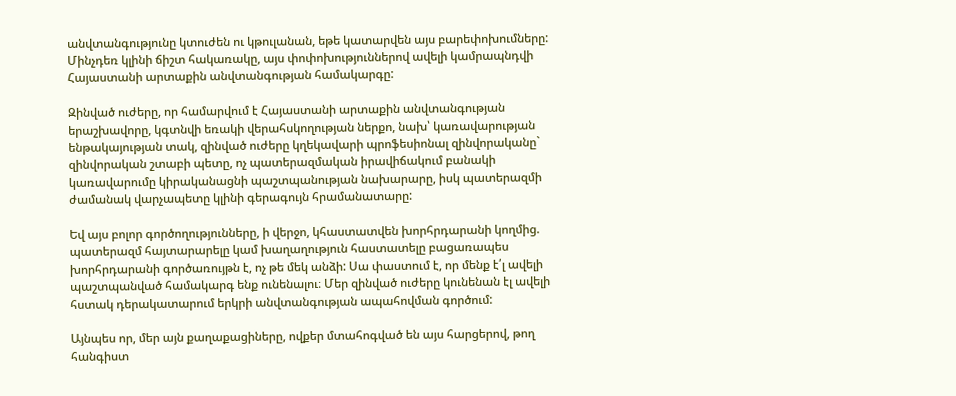անվտանգությունը կտուժեն ու կթուլանան, եթե կատարվեն այս բարեփոխումները: Մինչդեռ կլինի ճիշտ հակառակը, այս փոփոխություններով ավելի կամրապնդվի Հայաստանի արտաքին անվտանգության համակարգը:

Զինված ուժերը, որ համարվում է Հայաստանի արտաքին անվտանգության երաշխավորը, կգտնվի եռակի վերահսկողության ներքո, նախ՝ կառավարության ենթակայության տակ, զինված ուժերը կղեկավարի պրոֆեսիոնալ զինվորականը` զինվորական շտաբի պետը, ոչ պատերազմական իրավիճակում բանակի կառավարումը կիրականացնի պաշտպանության նախարարը, իսկ պատերազմի ժամանակ վարչապետը կլինի գերագույն հրամանատարը:

Եվ այս բոլոր գործողությունները, ի վերջո, կհաստատվեն խորհրդարանի կողմից. պատերազմ հայտարարելը կամ խաղաղություն հաստատելը բացառապես խորհրդարանի գործառույթն է, ոչ թե մեկ անձի: Սա փաստում է, որ մենք է՛լ ավելի պաշտպանված համակարգ ենք ունենալու։ Մեր զինված ուժերը կունենան էլ ավելի հստակ դերակատարում երկրի անվտանգության ապահովման գործում:

Այնպես որ, մեր այն քաղաքացիները, ովքեր մտահոգված են այս հարցերով, թող հանգիստ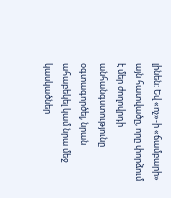լինեն: Եվ «ոչ»-ի «ճամբարի» այն հատվածը, որը փորձում է մեր ժողովրդի անհանգստությունը օգտագործել, նրան ահաբեկել կամ նրա մեջ կասկածներ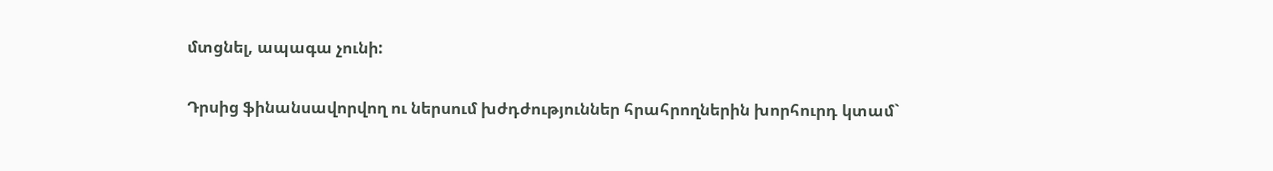մտցնել, ապագա չունի:

Դրսից ֆինանսավորվող ու ներսում խժդժություններ հրահրողներին խորհուրդ կտամ`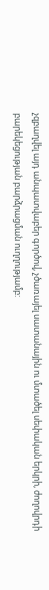չզբաղվել այդ անպատվաբեր գործով, չծառայել սատանային ու մտածել սեփական երկրի, ժողովրդի բարեկեցության բարձրացման ուղղությամբ: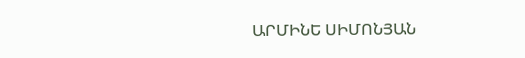ԱՐՄԻՆԵ ՍԻՄՈՆՅԱՆ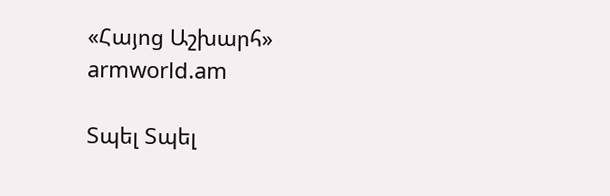«Հայոց Աշխարհ»
armworld.am

Տպել Տպել